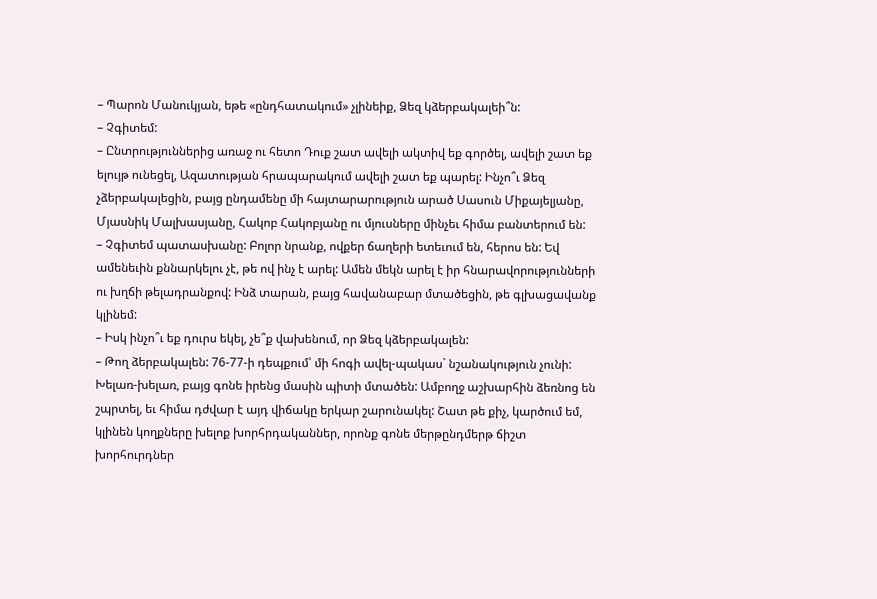– Պարոն Մանուկյան, եթե «ընդհատակում» չլինեիք, Ձեզ կձերբակալեի՞ն:
– Չգիտեմ:
– Ընտրություններից առաջ ու հետո Դուք շատ ավելի ակտիվ եք գործել, ավելի շատ եք ելույթ ունեցել, Ազատության հրապարակում ավելի շատ եք պարել: Ինչո՞ւ Ձեզ չձերբակալեցին, բայց ընդամենը մի հայտարարություն արած Սասուն Միքայելյանը, Մյասնիկ Մալխասյանը, Հակոբ Հակոբյանը ու մյուսները մինչեւ հիմա բանտերում են:
– Չգիտեմ պատասխանը: Բոլոր նրանք, ովքեր ճաղերի ետեւում են, հերոս են: Եվ ամենեւին քննարկելու չէ, թե ով ինչ է արել: Ամեն մեկն արել է իր հնարավորությունների ու խղճի թելադրանքով: Ինձ տարան, բայց հավանաբար մտածեցին, թե գլխացավանք կլինեմ:
– Իսկ ինչո՞ւ եք դուրս եկել, չե՞ք վախենում, որ Ձեզ կձերբակալեն:
– Թող ձերբակալեն: 76-77-ի դեպքում՝ մի հոգի ավել-պակաս` նշանակություն չունի: Խելառ-խելառ, բայց գոնե իրենց մասին պիտի մտածեն: Ամբողջ աշխարհին ձեռնոց են շպրտել, եւ հիմա դժվար է այդ վիճակը երկար շարունակել: Շատ թե քիչ, կարծում եմ, կլինեն կողքները խելոք խորհրդականներ, որոնք գոնե մերթընդմերթ ճիշտ խորհուրդներ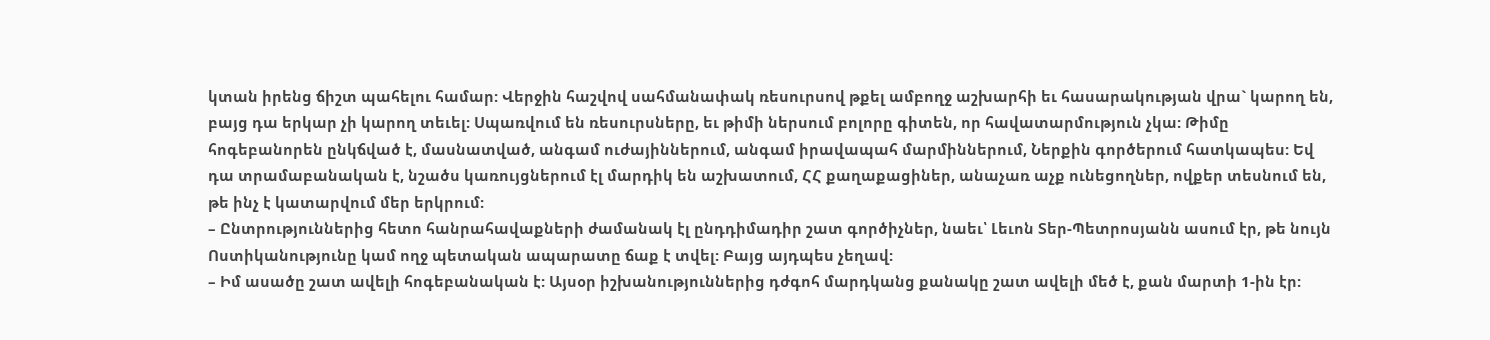կտան իրենց ճիշտ պահելու համար: Վերջին հաշվով սահմանափակ ռեսուրսով թքել ամբողջ աշխարհի եւ հասարակության վրա` կարող են, բայց դա երկար չի կարող տեւել: Սպառվում են ռեսուրսները, եւ թիմի ներսում բոլորը գիտեն, որ հավատարմություն չկա: Թիմը հոգեբանորեն ընկճված է, մասնատված, անգամ ուժայիններում, անգամ իրավապահ մարմիններում, Ներքին գործերում հատկապես: Եվ դա տրամաբանական է, նշածս կառույցներում էլ մարդիկ են աշխատում, ՀՀ քաղաքացիներ, անաչառ աչք ունեցողներ, ովքեր տեսնում են, թե ինչ է կատարվում մեր երկրում:
– Ընտրություններից հետո հանրահավաքների ժամանակ էլ ընդդիմադիր շատ գործիչներ, նաեւ՝ Լեւոն Տեր-Պետրոսյանն ասում էր, թե նույն Ոստիկանությունը կամ ողջ պետական ապարատը ճաք է տվել: Բայց այդպես չեղավ:
– Իմ ասածը շատ ավելի հոգեբանական է: Այսօր իշխանություններից դժգոհ մարդկանց քանակը շատ ավելի մեծ է, քան մարտի 1-ին էր: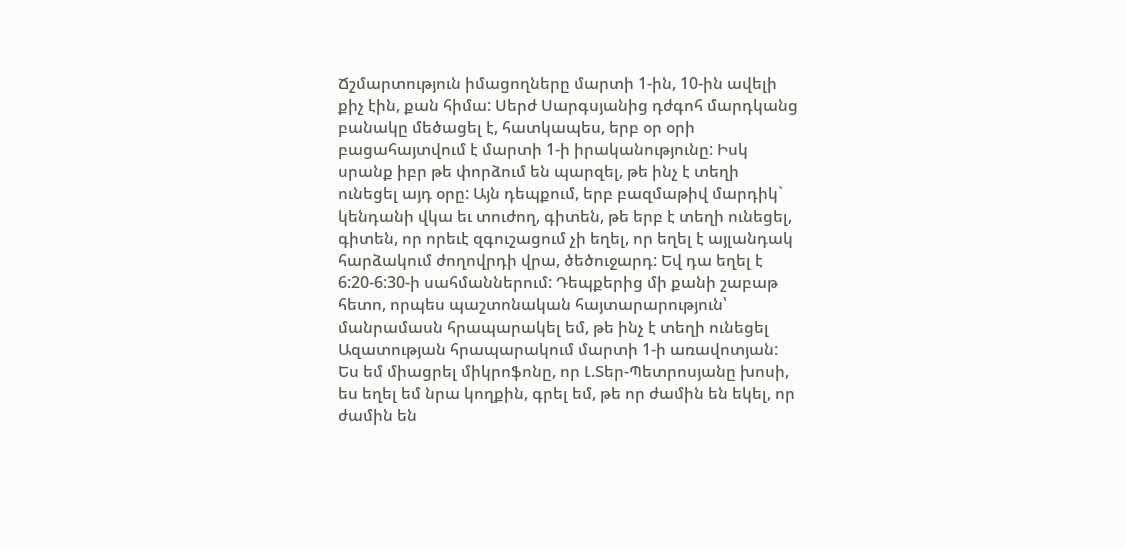Ճշմարտություն իմացողները մարտի 1-ին, 10-ին ավելի քիչ էին, քան հիմա: Սերժ Սարգսյանից դժգոհ մարդկանց բանակը մեծացել է, հատկապես, երբ օր օրի բացահայտվում է մարտի 1-ի իրականությունը: Իսկ սրանք իբր թե փորձում են պարզել, թե ինչ է տեղի ունեցել այդ օրը: Այն դեպքում, երբ բազմաթիվ մարդիկ` կենդանի վկա եւ տուժող, գիտեն, թե երբ է տեղի ունեցել, գիտեն, որ որեւէ զգուշացում չի եղել, որ եղել է այլանդակ հարձակում ժողովրդի վրա, ծեծուջարդ: Եվ դա եղել է 6:20-6:30-ի սահմաններում: Դեպքերից մի քանի շաբաթ հետո, որպես պաշտոնական հայտարարություն՝ մանրամասն հրապարակել եմ, թե ինչ է տեղի ունեցել Ազատության հրապարակում մարտի 1-ի առավոտյան: Ես եմ միացրել միկրոֆոնը, որ Լ.Տեր-Պետրոսյանը խոսի, ես եղել եմ նրա կողքին, գրել եմ, թե որ ժամին են եկել, որ ժամին են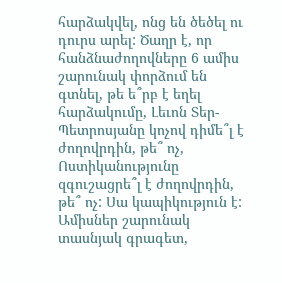հարձակվել, ոնց են ծեծել ու դուրս արել: Ծաղր է, որ հանձնաժողովները 6 ամիս շարունակ փորձում են գտնել, թե ե՞րբ է եղել հարձակումը, Լեւոն Տեր-Պետրոսյանը կոչով դիմե՞լ է ժողովրդին, թե՞ ոչ, Ոստիկանությունը զգուշացրե՞լ է ժողովրդին, թե՞ ոչ: Սա կապիկություն է: Ամիսներ շարունակ տասնյակ գրագետ,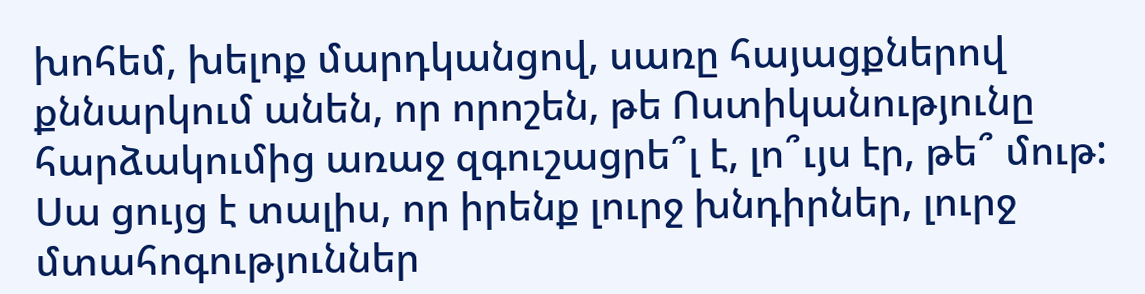խոհեմ, խելոք մարդկանցով, սառը հայացքներով քննարկում անեն, որ որոշեն, թե Ոստիկանությունը հարձակումից առաջ զգուշացրե՞լ է, լո՞ւյս էր, թե՞ մութ: Սա ցույց է տալիս, որ իրենք լուրջ խնդիրներ, լուրջ մտահոգություններ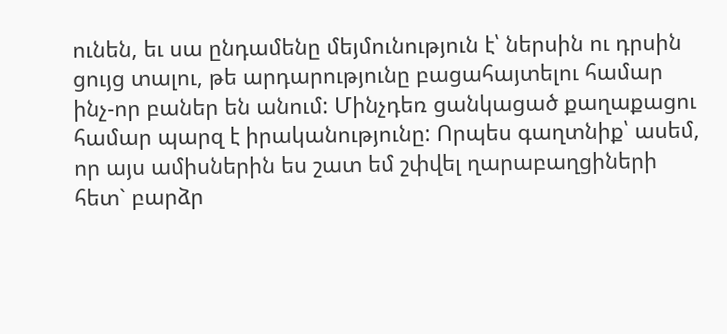ունեն, եւ սա ընդամենը մեյմունություն է՝ ներսին ու դրսին ցույց տալու, թե արդարությունը բացահայտելու համար ինչ-որ բաներ են անում: Մինչդեռ ցանկացած քաղաքացու համար պարզ է իրականությունը: Որպես գաղտնիք՝ ասեմ, որ այս ամիսներին ես շատ եմ շփվել ղարաբաղցիների հետ` բարձր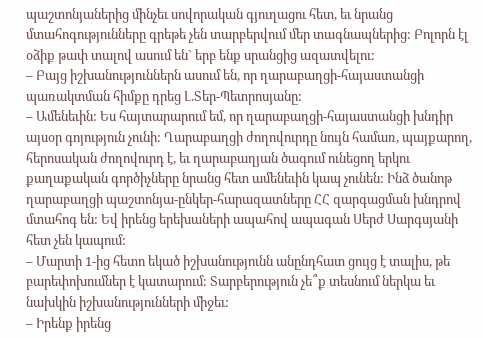պաշտոնյաներից մինչեւ սովորական գյուղացու հետ, եւ նրանց մտահոգությունները գրեթե չեն տարբերվում մեր տագնապներից: Բոլորն էլ օձիք թափ տալով ասում են` երբ ենք սրանցից ազատվելու:
– Բայց իշխանություններն ասում են, որ ղարաբաղցի-հայաստանցի պառակտման հիմքը դրեց Լ.Տեր-Պետրոսյանը:
– Ամենեւին: Ես հայտարարում եմ, որ ղարաբաղցի-հայաստանցի խնդիր այսօր գոյություն չունի: Ղարաբաղցի ժողովուրդը նույն համառ, պայքարող, հերոսական ժողովուրդ է, եւ ղարաբաղյան ծագում ունեցող երկու քաղաքական գործիչները նրանց հետ ամենեւին կապ չունեն: Ինձ ծանոթ ղարաբաղցի պաշտոնյա-ընկեր-հարազատները ՀՀ զարգացման խնդրով մտահոգ են: Եվ իրենց երեխաների ապահով ապագան Սերժ Սարգսյանի հետ չեն կապում:
– Մարտի 1-ից հետո եկած իշխանությունն անընդհատ ցույց է տալիս, թե բարեփոխումներ է կատարում: Տարբերություն չե՞ք տեսնում ներկա եւ նախկին իշխանությունների միջեւ:
– Իրենք իրենց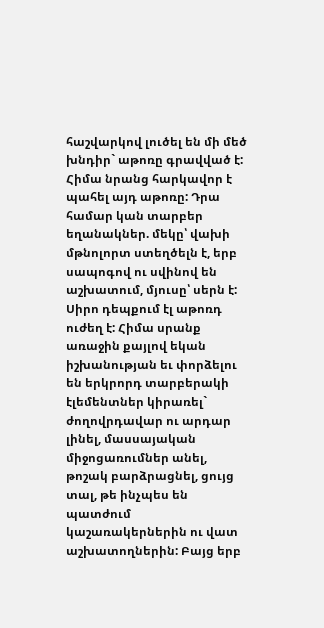հաշվարկով լուծել են մի մեծ խնդիր` աթոռը գրավված է: Հիմա նրանց հարկավոր է պահել այդ աթոռը: Դրա համար կան տարբեր եղանակներ. մեկը՝ վախի մթնոլորտ ստեղծելն է, երբ սապոգով ու սվինով են աշխատում, մյուսը՝ սերն է: Սիրո դեպքում էլ աթոռդ ուժեղ է: Հիմա սրանք առաջին քայլով եկան իշխանության եւ փորձելու են երկրորդ տարբերակի էլեմենտներ կիրառել` ժողովրդավար ու արդար լինել, մասսայական միջոցառումներ անել, թոշակ բարձրացնել, ցույց տալ, թե ինչպես են պատժում կաշառակերներին ու վատ աշխատողներին: Բայց երբ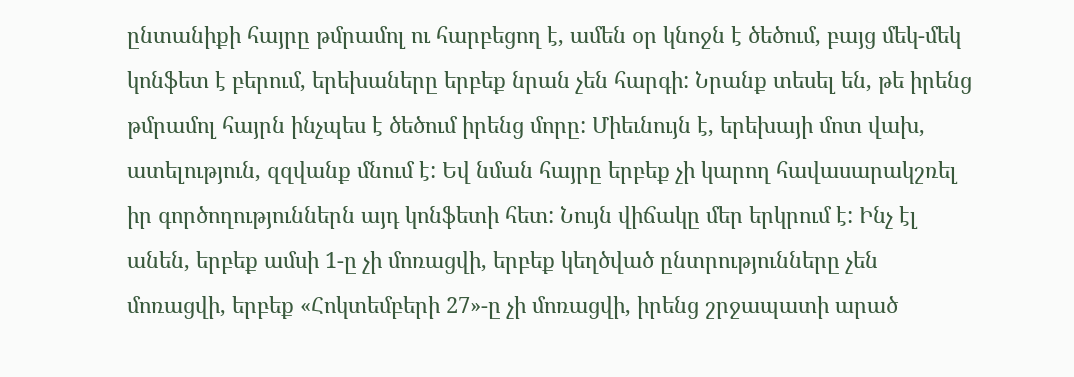ընտանիքի հայրը թմրամոլ ու հարբեցող է, ամեն օր կնոջն է ծեծում, բայց մեկ-մեկ կոնֆետ է բերում, երեխաները երբեք նրան չեն հարգի: Նրանք տեսել են, թե իրենց թմրամոլ հայրն ինչպես է ծեծում իրենց մորը: Միեւնույն է, երեխայի մոտ վախ, ատելություն, զզվանք մնում է: Եվ նման հայրը երբեք չի կարող հավասարակշռել իր գործողություններն այդ կոնֆետի հետ: Նույն վիճակը մեր երկրում է: Ինչ էլ անեն, երբեք ամսի 1-ը չի մոռացվի, երբեք կեղծված ընտրությունները չեն մոռացվի, երբեք «Հոկտեմբերի 27»-ը չի մոռացվի, իրենց շրջապատի արած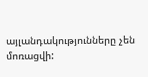այլանդակությունները չեն մոռացվի: